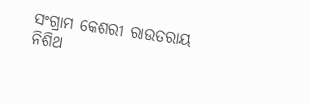ସଂଗ୍ରାମ କେଶରୀ ରାଉତରାୟ
ନିଶିଥ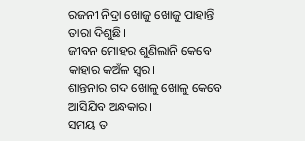ରଜନୀ ନିଦ୍ରା ଖୋଜୁ ଖୋଜୁ ପାହାନ୍ତି ତାରା ଦିଶୁଛି।
ଜୀବନ ମୋହର ଶୁଣିଲାନି କେବେ
କାହାର କଅଁଳ ସ୍ୱର।
ଶାନ୍ତନାର ଗଦ ଖୋଳୁ ଖୋଳୁ କେବେ
ଆସିଯିବ ଅନ୍ଧକାର।
ସମୟ ତ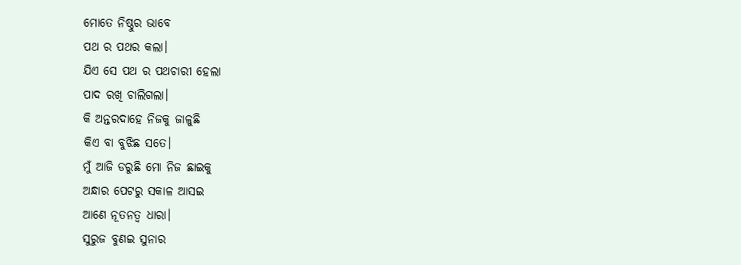ମୋତେ ନିଷ୍ଠୁର ଭାବେ
ପଥ ର ପଥର କଲା।
ଯିଏ ସେ ପଥ ର ପଥଚାରୀ ହେଲା
ପାଦ ରଖି ଚାଲିଗଲା।
କି ଅନ୍ତରଦାହେ ନିଜକୁ ଜାଳୁଛି
କିଏ ବା ବୁଝିଛ ସତେ।
ମୁଁ ଆଜି ଡରୁଛି ମୋ ନିଜ ଛାଇକୁ
ଅନ୍ଧାର ପେଟରୁ ସକାଳ ଆସଇ
ଆଣେ ନୂତନତ୍ଵ ଧାରା।
ସୁରୁଜ ବୁଣଇ ସୁନାର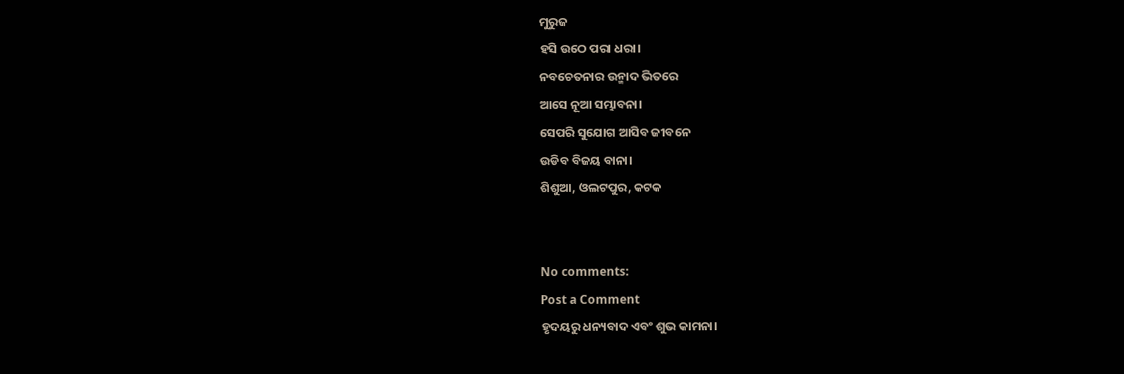ମୁରୁଜ
ହସି ଉଠେ ପରା ଧରା।
ନବଚେତନାର ଉନ୍ମାଦ ଭିତରେ
ଆସେ ନୂଆ ସମ୍ଭାବନା।
ସେପରି ସୁଯୋଗ ଆସିବ ଜୀବନେ
ଉଡିବ ବିଜୟ ବାନା।
ଶିଶୁଆ, ଓଲଟପୁର, କଟକ


No comments:
Post a Comment
ହୃଦୟରୁ ଧନ୍ୟବାଦ ଏବଂ ଶୁଭ କାମନା।